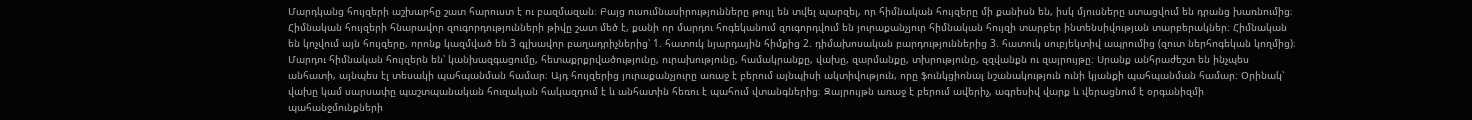Մարդկանց հույզերի աշխարհը շատ հարուստ է ու բազմազան։ Բայց ուսումնասիրությունները թույլ են տվել պարզել, որ հիմնական հույզերը մի քանիսն են, իսկ մյուսները ստացվում են դրանց խառնումից։ Հիմնական հույզերի հնարավոր զուգորդությունների թիվը շատ մեծ է, քանի որ մարդու հոգեկանում զուգորդվում են յուրաքանչյուր հիմնական հույզի տարբեր ինտենսիվության տարբերակներ։ Հիմնական են կոչվում այն հույզերը, որոնք կազմված են 3 գլխավոր բաղադրիչներից՝ 1. հատուկ նյարդային հիմքից 2. դիմախոսական բարդություններից 3. հատուկ սուբյեկտիվ ապրումից (զուտ ներհոգեկան կողմից)։
Մարդու հիմնական հույզերն են՝ կանխազգացումը, հետաքրքրվածությունը, ուրախությունը, համակրանքը, վախը, զարմանքը, տխրությունը, զզվանքն ու զայրույթը։ Սրանք անհրաժեշտ են ինչպես անհատի, այնպես էլ տեսակի պահպանման համար։ Այդ հույզերից յուրաքանչյուրը առաջ է բերում այնպիսի ակտիվություն, որը ֆունկցիոնալ նշանակություն ունի կյանքի պահպանման համար։ Օրինակ՝ վախը կամ սարսափը պաշտպանական հուզական հակազդում է և անհատին հեռու է պահում վտանգներից։ Զայրույթն առաջ է բերում ավերիչ, ագրեսիվ վարք և վերացնում է օրգանիզմի պահանջմունքների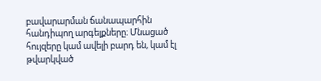բավարարման ճանապարհին հանդիպող արգելքները։ Մնացած հույզերը կամ ավելի բարդ են, կամ էլ թվարկված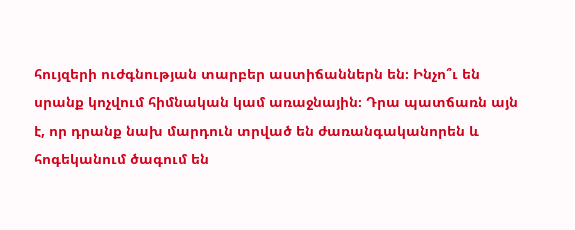հույզերի ուժգնության տարբեր աստիճաններն են։ Ինչո՞ւ են սրանք կոչվում հիմնական կամ առաջնային։ Դրա պատճառն այն է, որ դրանք նախ մարդուն տրված են ժառանգականորեն և հոգեկանում ծագում են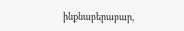ինքնաբերաբար,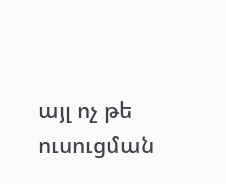այլ ոչ թե ուսուցման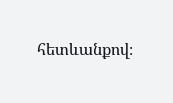հետևանքով։